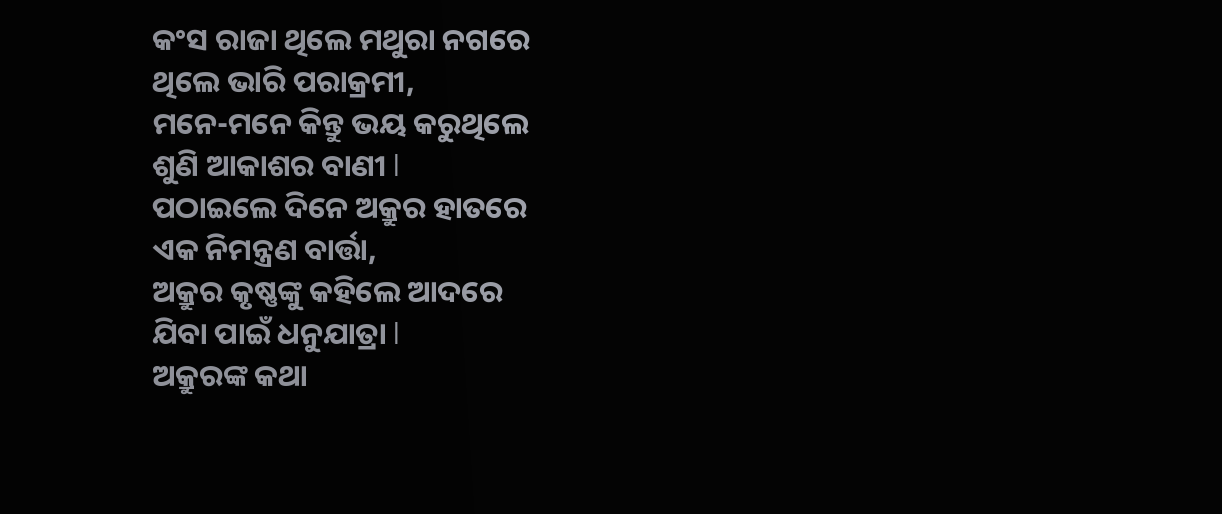କଂସ ରାଜା ଥିଲେ ମଥୁରା ନଗରେ
ଥିଲେ ଭାରି ପରାକ୍ରମୀ,
ମନେ-ମନେ କିନ୍ତୁ ଭୟ କରୁଥିଲେ
ଶୁଣି ଆକାଶର ବାଣୀ l
ପଠାଇଲେ ଦିନେ ଅକ୍ରୁର ହାତରେ
ଏକ ନିମନ୍ତ୍ରଣ ବାର୍ତ୍ତା,
ଅକ୍ରୁର କୃଷ୍ଣଙ୍କୁ କହିଲେ ଆଦରେ
ଯିବା ପାଇଁ ଧନୁଯାତ୍ରା l
ଅକ୍ରୁରଙ୍କ କଥା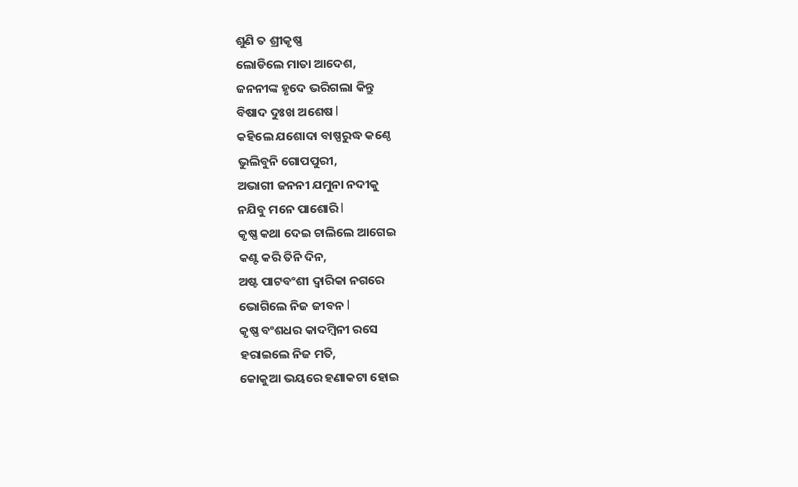ଶୁଣି ତ ଶ୍ରୀକୃଷ୍ଣ
ଲୋଡିଲେ ମାତା ଆଦେଶ,
ଜନନୀଙ୍କ ହୃଦେ ଭରିଗଲା କିନ୍ତୁ
ବିଷାଦ ଦୁଃଖ ଅଶେଷ l
କହିଲେ ଯଶୋଦା ବାଷ୍ପରୁଦ୍ଧ କଣ୍ଠେ
ଭୁଲିବୁନି ଗୋପପୁରୀ,
ଅଭାଗୀ ଜନନୀ ଯମୁନା ନଦୀକୁ
ନଯିବୁ ମନେ ପାଶୋରି l
କୃଷ୍ଣ କଥା ଦେଇ ଚାଲିଲେ ଆଗେଇ
କଣ୍ଟ କରି ତିନି ଦିନ,
ଅଷ୍ଟ ପାଟବଂଶୀ ଦ୍ୱାରିକା ନଗରେ
ଭୋଗିଲେ ନିଜ ଜୀବନ l
କୃଷ୍ଣ ବଂଶଧର କାଦମ୍ବିନୀ ରସେ
ହରାଇଲେ ନିଜ ମତି,
କୋକୁଆ ଭୟରେ ହଣାକଟା ହୋଇ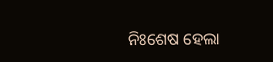ନିଃଶେଷ ହେଲା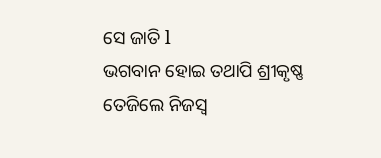ସେ ଜାତି l
ଭଗବାନ ହୋଇ ତଥାପି ଶ୍ରୀକୃଷ୍ଣ
ତେଜିଲେ ନିଜସ୍ୱ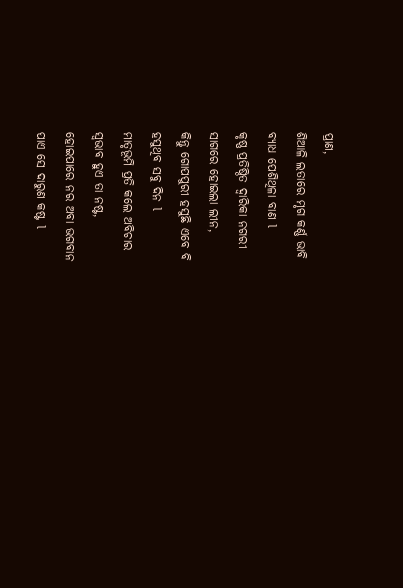ପ୍ରାଣ,
ଶିଆଳି ଲତାରେ ମୃଗ କର୍ଣ୍ଣ ଭାବି
ବ୍ୟାଧ ପେଶିଥିଳା ବାଣ l
କୃଷ୍ଣ ପ୍ରତିଷ୍ଠିତ ଦ୍ୱାରିକା ନଗରୀ
ସାଗରେ ହୋଇଲା ଲୀନ,
କିନ୍ତୁ ଗୋପପୁରୀ ହସୁଛି ଏବେ ବି
ହସୁଥିବ ସବୁ ଦିନ l
ମାତୃଭୂମି ପ୍ରତି କଲେ ଅବିଚାର
ସ୍ୱଭାବ ହୁଏ ତା ନଷ୍ଟ,
ହୋଇପାରେ ନର ଅବା ଭଗବାନ
ପାଏ ସେ ଦାରୁଣ କଷ୍ଟ l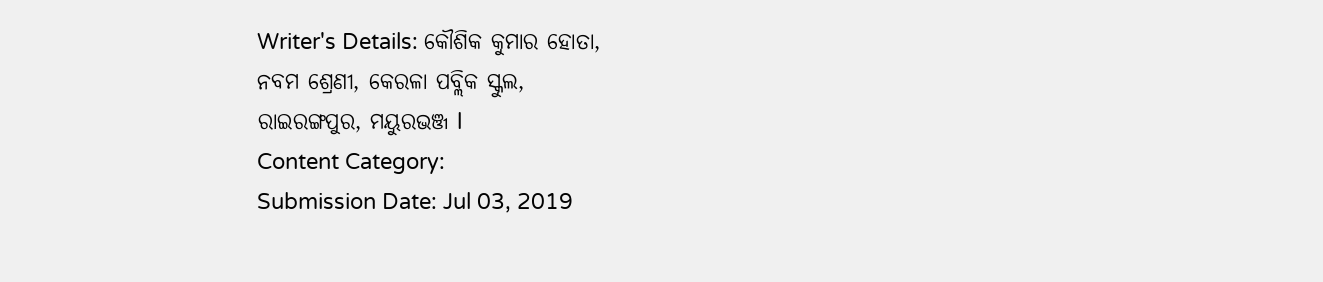Writer's Details: କୌଶିକ କୁମାର ହୋତା,
ନବମ ଶ୍ରେଣୀ, କେରଳା ପବ୍ଲିକ ସ୍କୁଲ,
ରାଇରଙ୍ଗପୁର, ମୟୁରଭଞ୍ଜ l
Content Category:
Submission Date: Jul 03, 2019